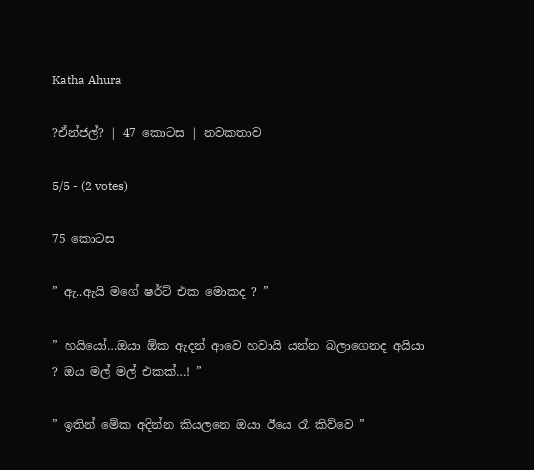Katha Ahura

?ඒන්ජල්? | 47 කොටස | නවකතාව

5/5 - (2 votes)

75 කොටස

” ඇ..ඇයි මගේ ෂර්ට් එක මොකද ? ”

” හයියෝ…ඔයා ඕක ඇදන් ආවෙ හවායි යන්න බලාගෙනද අයියා ? ඔය මල් මල් එකක්…! ”

” ඉතින් මේක අදින්න කියලනෙ ඔයා ඊයෙ රෑ කිව්වෙ ”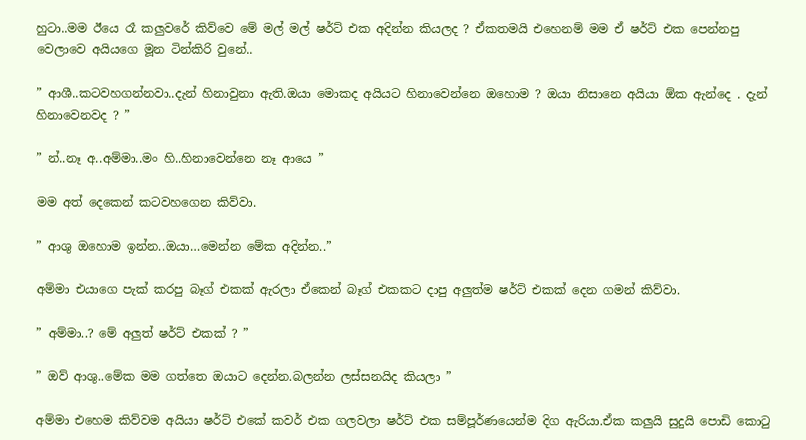හුටා..මම ඊයෙ රෑ කලුවරේ කිව්වෙ මේ මල් මල් ෂර්ට් එක අදින්න කියලද ? ඒකතමයි එහෙනම් මම ඒ ෂර්ට් එක පෙන්නපු වෙලාවෙ අයියගෙ මූන ටින්කිරි වුනේ..

” ආශී..කටවහගන්නවා..දැන් හිනාවුනා ඇති.ඔයා මොකද අයියට හිනාවෙන්නෙ ඔහොම ? ඔයා නිසානෙ අයියා ඕක ඇන්දෙ . දැන් හිනාවෙනවද ? ”

” න්..නෑ අ..අම්මා..මං හි..හිනාවෙන්නෙ නෑ ආයෙ ”

මම අත් දෙකෙන් කටවහගෙන කිව්වා.

” ආශු ඔහොම ඉන්න..ඔයා…මෙන්න මේක අදින්න..”

අම්මා එයාගෙ පැක් කරපු බෑග් එකක් ඇරලා ඒකෙන් බෑග් එකකට දාපු අලුත්ම ෂර්ට් එකක් දෙන ගමන් කිව්වා.

” අම්මා..? මේ අලුත් ෂර්ට් එකක් ? ”

” ඔව් ආශු..මේක මම ගත්තෙ ඔයාට දෙන්න.බලන්න ලස්සනයිද කියලා ”

අම්මා එහෙම කිව්වම අයියා ෂර්ට් එකේ කවර් එක ගලවලා ෂර්ට් එක සම්පූර්ණයෙන්ම දිග ඇරියා.ඒක කලුයි සුදුයි පොඩි කොටු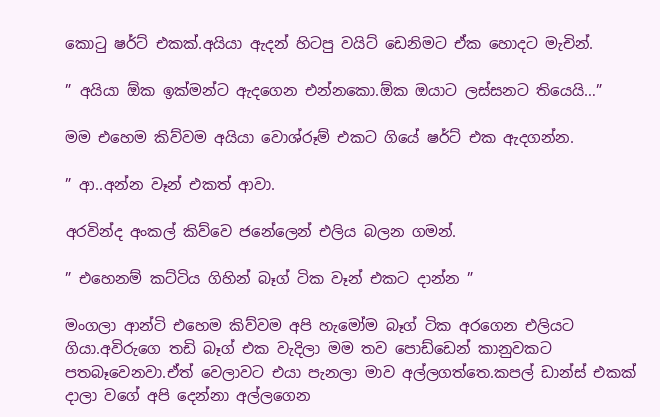කොටු ෂර්ට් එකක්.අයියා ඇදන් හිටපු වයිට් ඩෙනිමට ඒක හොදට මැචින්.

” අයියා ඕක ඉක්මන්ට ඇදගෙන එන්නකො.ඕක ඔයාට ලස්සනට තියෙයි…”

මම එහෙම කිව්වම අයියා වොශ්රූම් එකට ගියේ ෂර්ට් එක ඇදගන්න.

” ආ..අන්න වෑන් එකත් ආවා.

අරවින්ද අංකල් කිව්වෙ ජනේලෙන් එලිය බලන ගමන්.

” එහෙනම් කට්ටිය ගිහින් බෑග් ටික වෑන් එකට දාන්න ”

මංගලා ආන්ටි එහෙම කිව්වම අපි හැමෝම බෑග් ටික අරගෙන එලියට ගියා.අවිරුගෙ තඩි බෑග් එක වැදිලා මම තව පොඩ්ඩෙන් කානුවකට පතබෑවෙනවා.ඒත් වෙලාවට එයා පැනලා මාව අල්ලගත්තෙ.කපල් ඩාන්ස් එකක් දාලා වගේ අපි දෙන්නා අල්ලගෙන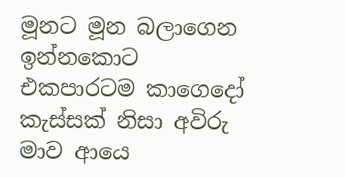මූනට මූන බලාගෙන ඉන්නකොට එකපාරටම කාගෙදෝ කැස්සක් නිසා අවිරු මාව ආයෙ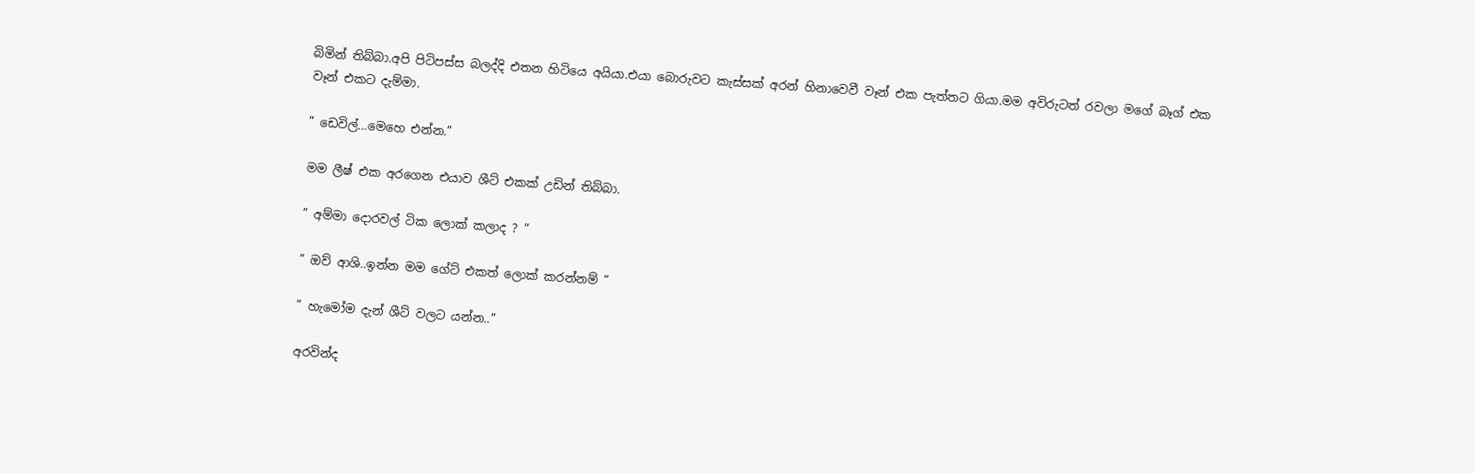බිමින් තිබ්බා.අපි පිටිපස්ස බලද්දි එතන හිටියෙ අයියා.එයා බොරුවට කැස්සක් අරන් හිනාවෙවී වෑන් එක පැත්තට ගියා.මම අවිරුටත් රවලා මගේ බෑග් එක වෑන් එකට දැම්මා.

” ඩෙවිල්…මෙහෙ එන්න.”

මම ලීෂ් එක අරගෙන එයාව ශීට් එකක් උඩින් තිබ්බා.

” අම්මා දොරවල් ටික ලොක් කලාද ? ”

” ඔව් ආශි..ඉන්න මම ගේට් එකත් ලොක් කරන්නම් ”

” හැමෝම දැන් ශීට් වලට යන්න..”

අරවින්ද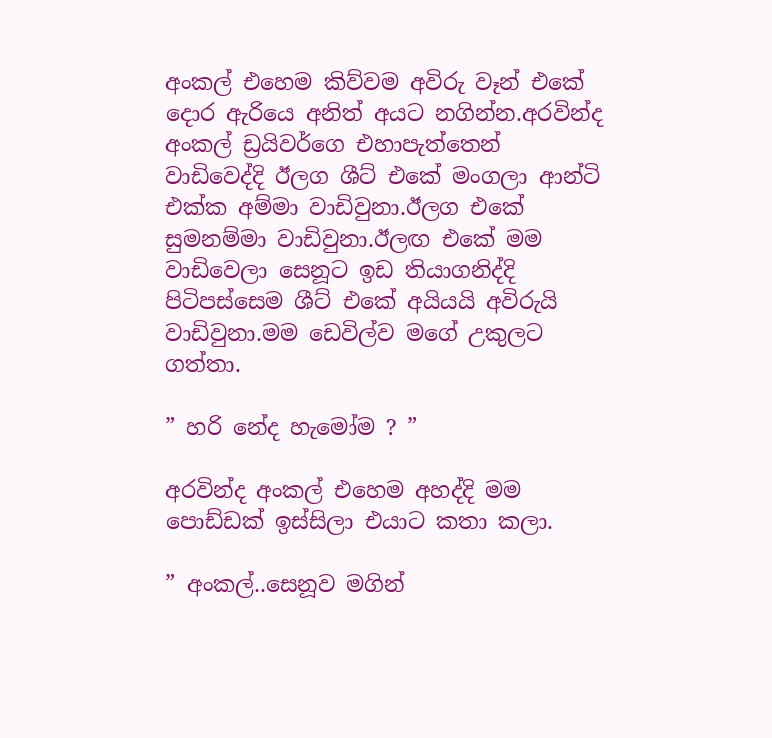අංකල් එහෙම කිව්වම අවිරු වෑන් එකේ දොර ඇරියෙ අනිත් අයට නගින්න.අරවින්ද අංකල් ඩ්‍රයිවර්ගෙ එහාපැත්තෙන් වාඩිවෙද්දි ඊලග ශීට් එකේ මංගලා ආන්ටි එක්ක අම්මා වාඩිවුනා.ඊලග එකේ සුමනම්මා වාඩිවුනා.ඊලඟ එකේ මම වාඩිවෙලා සෙනූට ඉඩ තියාගනිද්දි පිටිපස්සෙම ශීට් එකේ අයියයි අවිරුයි වාඩිවුනා.මම ඩෙවිල්ව මගේ උකුලට ගත්තා.

” හරි නේද හැමෝම ? ”

අරවින්ද අංකල් එහෙම අහද්දි මම පොඩ්ඩක් ඉස්සිලා එයාට කතා කලා.

” අංකල්..සෙනූව මගින්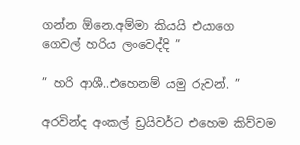ගන්න ඕනෙ.අම්මා කියයි එයාගෙ ගෙවල් හරිය ලංවෙද්දි ”

” හරි ආශී..එහෙනම් යමු රුවන්. ”

අරවින්ද අංකල් ඩ්‍රයිවර්ට එහෙම කිව්වම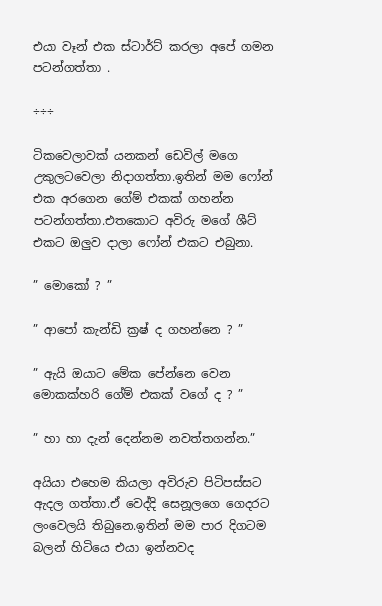එයා වෑන් එක ස්ටාර්ට් කරලා අපේ ගමන පටන්ගත්තා .

÷÷÷

ටිකවෙලාවක් යනකන් ඩෙවිල් මගෙ උකුලටවෙලා නිදාගත්තා.ඉතින් මම ෆෝන් එක අරගෙන ගේම් එකක් ගහන්න පටන්ගත්තා.එතකොට අවිරු මගේ ශීට් එකට ඔලුව දාලා ෆෝන් එකට එබුනා.

” මොකෝ ? ”

” ආපෝ කැන්ඩි ක්‍රෂ් ද ගහන්නෙ ? ”

” ඇයි ඔයාට මේක පේන්නෙ වෙන මොකක්හරි ගේම් එකක් වගේ ද ? ”

” හා හා දැන් දෙන්නම නවත්තගන්න.”

අයියා එහෙම කියලා අවිරුව පිටිපස්සට ඇදල ගත්තා.ඒ වෙද්දි සෙනූලගෙ ගෙදරට ලංවෙලයි තිබුනෙ.ඉතින් මම පාර දිගටම බලන් හිටියෙ එයා ඉන්නවද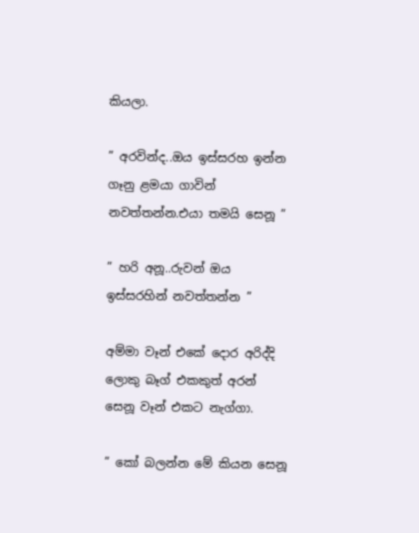කියලා.

” අරවින්ද..ඔය ඉස්සරහ ඉන්න ගෑනු ළමයා ගාවින් නවත්තන්න.එයා තමයි සෙනූ ”

” හරි අනූ..රුවන් ඔය ඉස්සරහින් නවත්තන්න ”

අම්මා වෑන් එකේ දොර අරිද්දි ලොකු බෑග් එකකුත් අරන් සෙනූ වෑන් එකට නැග්ගා.

” කෝ බලන්න මේ කියන සෙනූ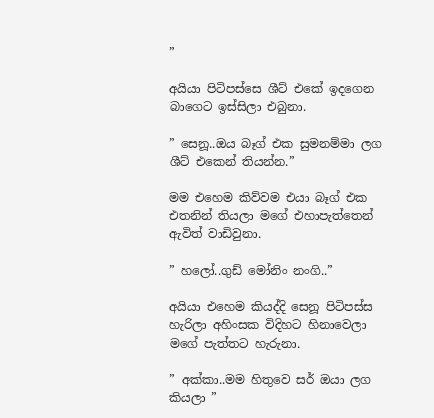”

අයියා පිටිපස්සෙ ශීට් එකේ ඉදගෙන බාගෙට ඉස්සිලා එබුනා.

” සෙනූ..ඔය බෑග් එක සුමනම්මා ලග ශීට් එකෙන් තියන්න.”

මම එහෙම කිව්වම එයා බෑග් එක එතනින් තියලා මගේ එහාපැත්තෙන් ඇවිත් වාඩිවුනා.

” හලෝ..ගුඩ් මෝනිං නංගි..”

අයියා එහෙම කියද්දි සෙනූ පිටිපස්ස හැරිලා අහිංසක විදිහට හිනාවෙලා මගේ පැත්තට හැරුනා.

” අක්කා..මම හිතුවෙ සර් ඔයා ලග කියලා ”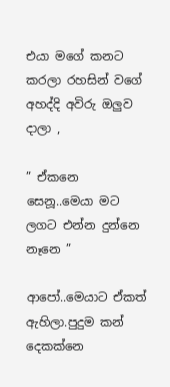එයා මගේ කනට කරලා රහසින් වගේ අහද්දි අවිරු ඔලුව දාලා ,

” ඒකනෙ සෙනූ..මෙයා මට ලගට එන්න දුන්නෙ නෑනෙ ”

ආපෝ..මෙයාට ඒකත් ඇහිලා.පුදුම කන් දෙකක්නෙ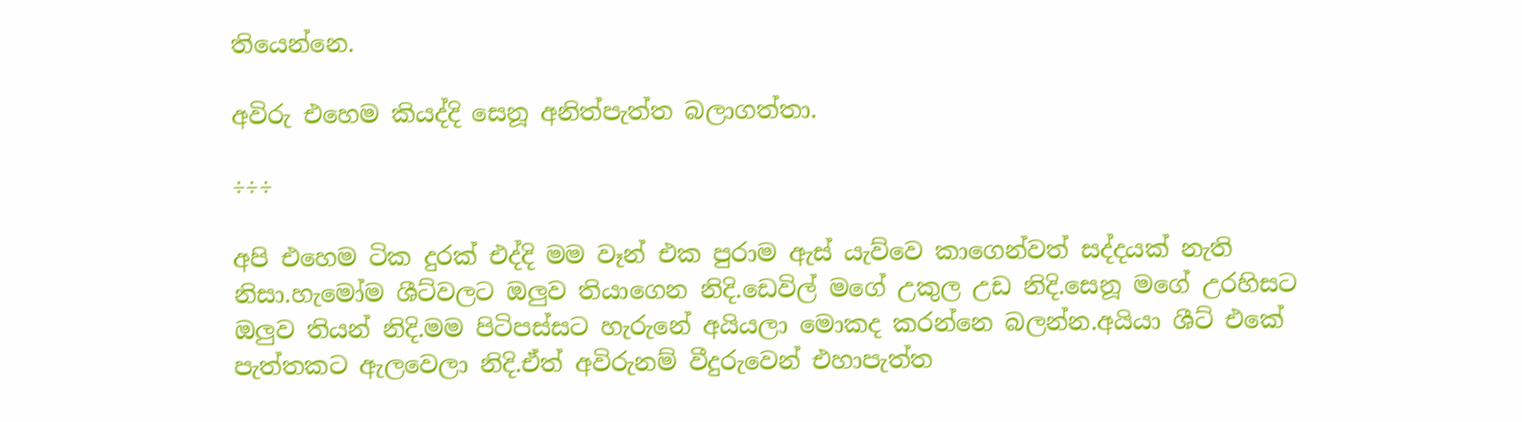තියෙන්නෙ.

අවිරු එහෙම කියද්දි සෙනූ අනිත්පැත්ත බලාගත්තා.

÷÷÷

අපි එහෙම ටික දුරක් එද්දි මම වෑන් එක පුරාම ඇස් යැව්වෙ කාගෙන්වත් සද්දයක් නැති නිසා.හැමෝම ශීට්වලට ඔලුව තියාගෙන නිදි.ඩෙවිල් මගේ උකුල උඩ නිදි.සෙනූ මගේ උරහිසට ඔලුව තියන් නිදි.මම පිටිපස්සට හැරුනේ අයියලා මොකද කරන්නෙ බලන්න.අයියා ශීට් එකේ පැත්තකට ඇලවෙලා නිදි.ඒත් අවිරුනම් වීදුරුවෙන් එහාපැත්ත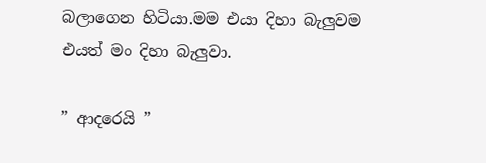බලාගෙන හිටියා.මම එයා දිහා බැලුවම එයත් මං දිහා බැලුවා.

” ආදරෙයි ”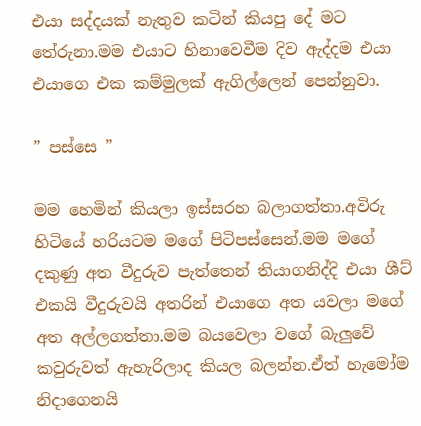එයා සද්දයක් නැතුව කටින් කියපු දේ මට තේරුනා.මම එයාට හිනාවෙවීම දිව ඇද්දම එයා එයාගෙ එක කම්මුලක් ඇගිල්ලෙන් පෙන්නුවා.

” පස්සෙ ”

මම හෙමින් කියලා ඉස්සරහ බලාගත්තා.අවිරු හිටියේ හරියටම මගේ පිටිපස්සෙන්.මම මගේ දකුණු අත වීදුරුව පැත්තෙන් තියාගනිද්දි එයා ශීට් එකයි වීදුරුවයි අතරින් එයාගෙ අත යවලා මගේ අත අල්ලගත්තා.මම බයවෙලා වගේ බැලුවේ කවුරුවත් ඇහැරිලාද කියල බලන්න.ඒත් හැමෝම නිදාගෙනයි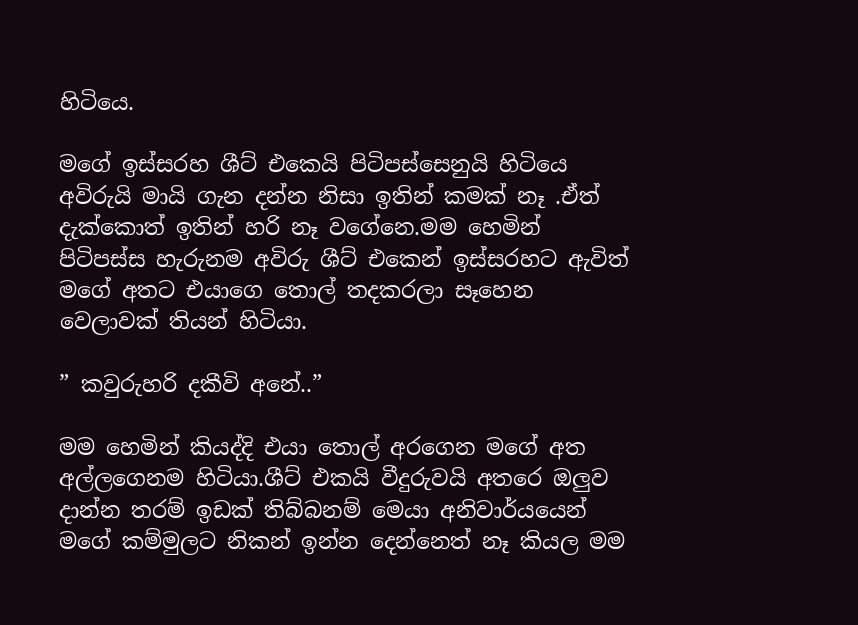හිටියෙ.

මගේ ඉස්සරහ ශීට් එකෙයි පිටිපස්සෙනුයි හිටියෙ අවිරුයි මායි ගැන දන්න නිසා ඉතින් කමක් නෑ .ඒත් දැක්කොත් ඉතින් හරි නෑ වගේනෙ.මම හෙමින් පිටිපස්ස හැරුනම අවිරු ශීට් එකෙන් ඉස්සරහට ඇවිත් මගේ අතට එයාගෙ තොල් තදකරලා සෑහෙන වෙලාවක් තියන් හිටියා.

” කවුරුහරි දකීවි අනේ..”

මම හෙමින් කියද්දි එයා තොල් අරගෙන මගේ අත අල්ලගෙනම හිටියා.ශීට් එකයි වීදුරුවයි අතරෙ ඔලුව දාන්න තරම් ඉඩක් තිබ්බනම් මෙයා අනිවාර්යයෙන් මගේ කම්මුලට නිකන් ඉන්න දෙන්නෙත් නෑ කියල මම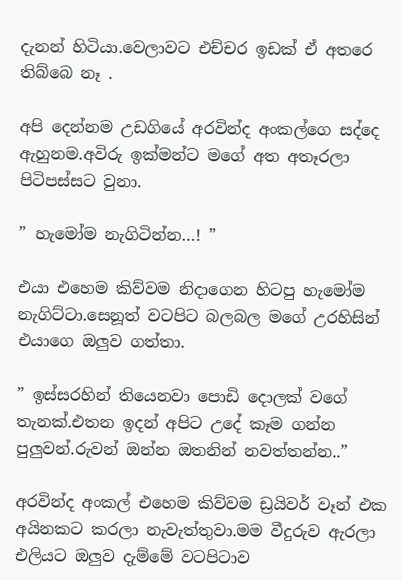දැනන් හිටියා.වෙලාවට එච්චර ඉඩක් ඒ අතරෙ තිබ්බෙ නෑ .

අපි දෙන්නම උඩගියේ අරවින්ද අංකල්ගෙ සද්දෙ ඇහුනම.අවිරු ඉක්මන්ට මගේ අත අතෑරලා පිටිපස්සට වුනා.

” හැමෝම නැගිටින්න…! ”

එයා එහෙම කිව්වම නිදාගෙන හිටපු හැමෝම නැගිට්ටා.සෙනූත් වටපිට බලබල මගේ උරහිසින් එයාගෙ ඔලුව ගත්තා.

” ඉස්සරහින් තියෙනවා පොඩි දොලක් වගේ තැනක්.එතන ඉදන් අපිට උදේ කෑම ගන්න පුලුවන්.රුවන් ඔන්න ඔතනින් නවත්තන්න..”

අරවින්ද අංකල් එහෙම කිව්වම ඩ්‍රයිවර් වෑන් එක අයිනකට කරලා නැවැත්තුවා.මම වීදුරුව ඇරලා එලියට ඔලුව දැම්මේ වටපිටාව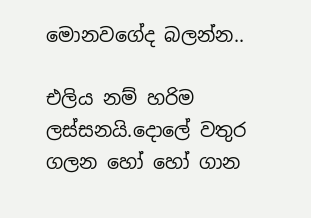මොනවගේද බලන්න..

එලිය නම් හරිම ලස්සනයි.දොලේ වතුර ගලන හෝ හෝ ගාන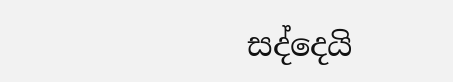සද්දෙයි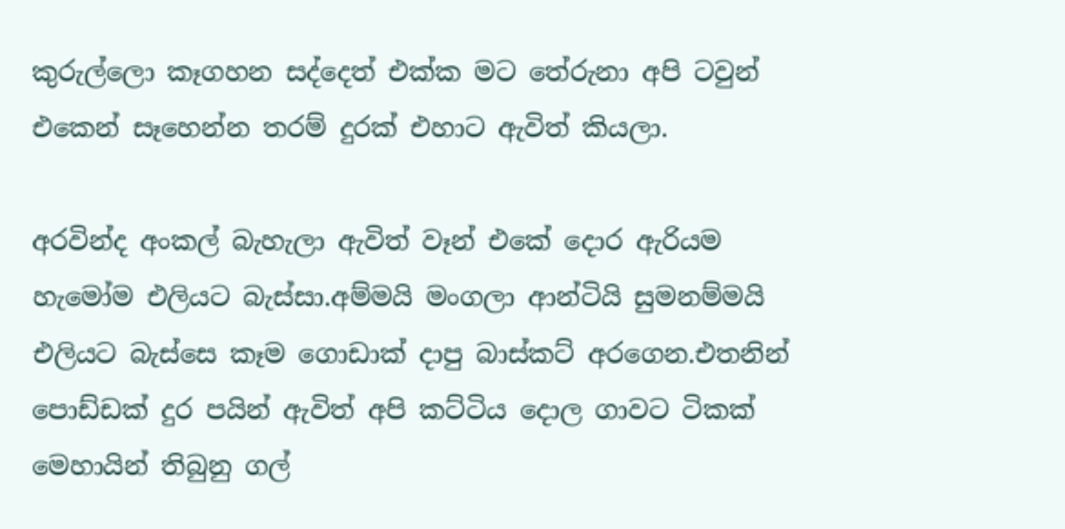කුරුල්ලො කෑගහන සද්දෙත් එක්ක මට තේරුනා අපි ටවුන් එකෙන් සෑහෙන්න තරම් දුරක් එහාට ඇවිත් කියලා.

අරවින්ද අංකල් බැහැලා ඇවිත් වෑන් එකේ දොර ඇරියම හැමෝම එලියට බැස්සා.අම්මයි මංගලා ආන්ටියි සුමනම්මයි එලියට බැස්සෙ කෑම ගොඩාක් දාපු බාස්කට් අරගෙන.එතනින් පොඩ්ඩක් දුර පයින් ඇවිත් අපි කට්ටිය දොල ගාවට ටිකක් මෙහායින් තිබුනු ගල්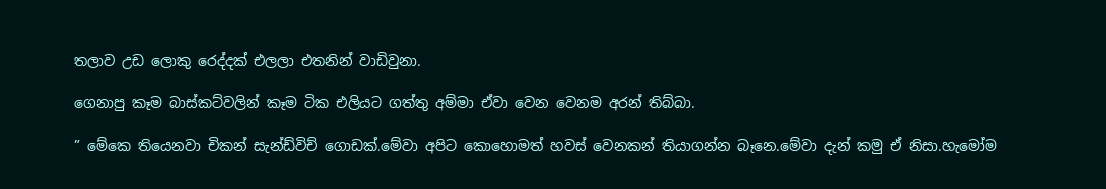තලාව උඩ ලොකු රෙද්දක් එලලා එතනින් වාඩිවුනා.

ගෙනාපු කෑම බාස්කට්වලින් කෑම ටික එලියට ගත්තු අම්මා ඒවා වෙන වෙනම අරන් තිබ්බා.

” මේකෙ තියෙනවා චිකන් සැන්ඩ්විච් ගොඩක්.මේවා අපිට කොහොමත් හවස් වෙනකන් තියාගන්න බෑනෙ.මේවා දැන් කමු ඒ නිසා.හැමෝම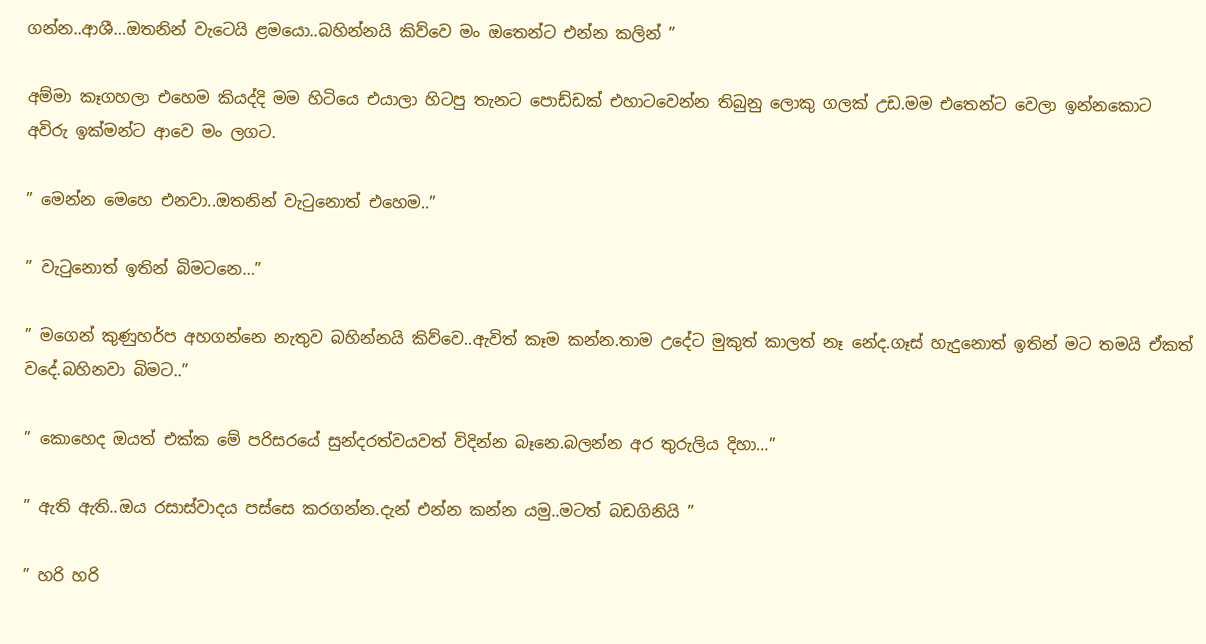ගන්න..ආශී…ඔතනින් වැටෙයි ළමයො..බහින්නයි කිව්වෙ මං ඔතෙන්ට එන්න කලින් ”

අම්මා කෑගහලා එහෙම කියද්දි මම හිටියෙ එයාලා හිටපු තැනට පොඩ්ඩක් එහාටවෙන්න තිබුනු ලොකු ගලක් උඩ.මම එතෙන්ට වෙලා ඉන්නකොට අවිරු ඉක්මන්ට ආවෙ මං ලගට.

” මෙන්න මෙහෙ එනවා..ඔතනින් වැටුනොත් එහෙම..”

” වැටුනොත් ඉතින් බිමටනෙ…”

” මගෙන් කුණුහර්ප අහගන්නෙ නැතුව බහින්නයි කිව්වෙ..ඇවිත් කෑම කන්න.තාම උදේට මුකුත් කාලත් නෑ නේද.ගෑස් හැදුනොත් ඉතින් මට තමයි ඒකත් වදේ.බහිනවා බිමට..”

” කොහෙද ඔයත් එක්ක මේ පරිසරයේ සුන්දරත්වයවත් විදින්න බෑනෙ.බලන්න අර තුරුලිය දිහා…”

” ඇති ඇති..ඔය රසාස්වාදය පස්සෙ කරගන්න.දැන් එන්න කන්න යමු..මටත් බඩගිනියි ”

” හරි හරි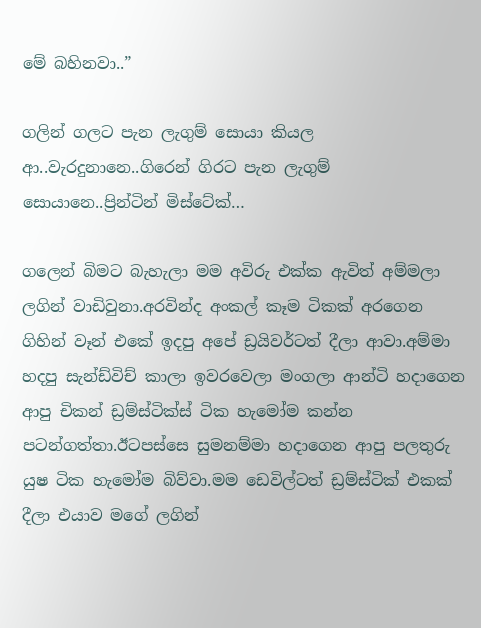මේ බහිනවා..”

ගලින් ගලට පැන ලැගුම් සොයා කියල ආ..වැරදුනානෙ..ගිරෙන් ගිරට පැන ලැගුම් සොයානෙ..ප්‍රින්ටින් මිස්ටේක්…

ගලෙන් බිමට බැහැලා මම අවිරු එක්ක ඇවිත් අම්මලා ලගින් වාඩිවුනා.අරවින්ද අංකල් කෑම ටිකක් අරගෙන ගිහින් වෑන් එකේ ඉදපු අපේ ඩ්‍රයිවර්ටත් දීලා ආවා.අම්මා හදපු සැන්ඩ්විච් කාලා ඉවරවෙලා මංගලා ආන්ටි හදාගෙන ආපු චිකන් ඩ්‍රම්ස්ටික්ස් ටික හැමෝම කන්න පටන්ගත්තා.ඊටපස්සෙ සුමනම්මා හදාගෙන ආපු පලතුරු යුෂ ටික හැමෝම බිව්වා.මම ඩෙවිල්ටත් ඩ්‍රම්ස්ටික් එකක් දීලා එයාව මගේ ලගින්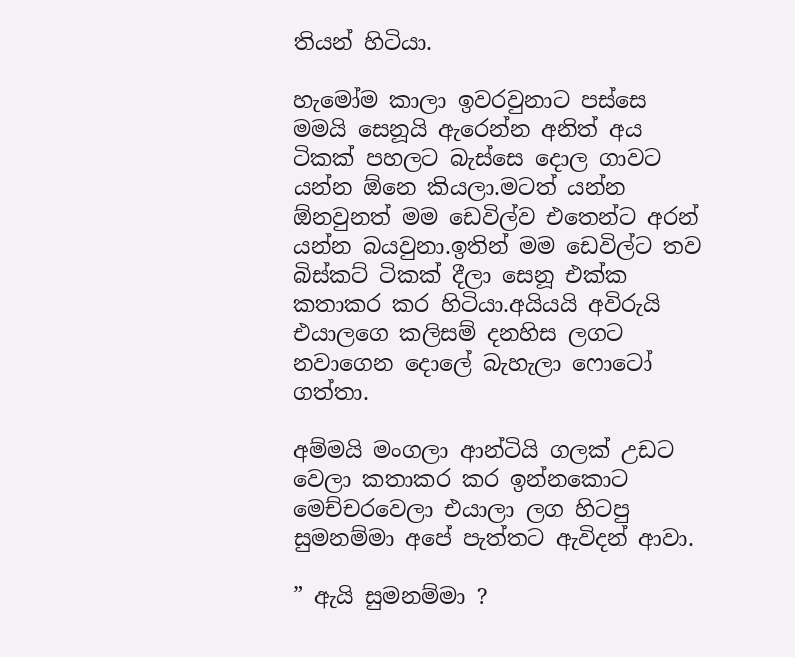තියන් හිටියා.

හැමෝම කාලා ඉවරවුනාට පස්සෙ මමයි සෙනූයි ඇරෙන්න අනිත් අය ටිකක් පහලට බැස්සෙ දොල ගාවට යන්න ඕනෙ කියලා.මටත් යන්න ඕනවුනත් මම ඩෙවිල්ව එතෙන්ට අරන් යන්න බයවුනා.ඉතින් මම ඩෙවිල්ට තව බිස්කට් ටිකක් දීලා සෙනූ එක්ක කතාකර කර හිටියා.අයියයි අවිරුයි එයාලගෙ කලිසම් දනහිස ලගට නවාගෙන දොලේ බැහැලා ෆොටෝ ගත්තා.

අම්මයි මංගලා ආන්ටියි ගලක් උඩට වෙලා කතාකර කර ඉන්නකොට මෙච්චරවෙලා එයාලා ලග හිටපු සුමනම්මා අපේ පැත්තට ඇවිදන් ආවා.

” ඇයි සුමනම්මා ?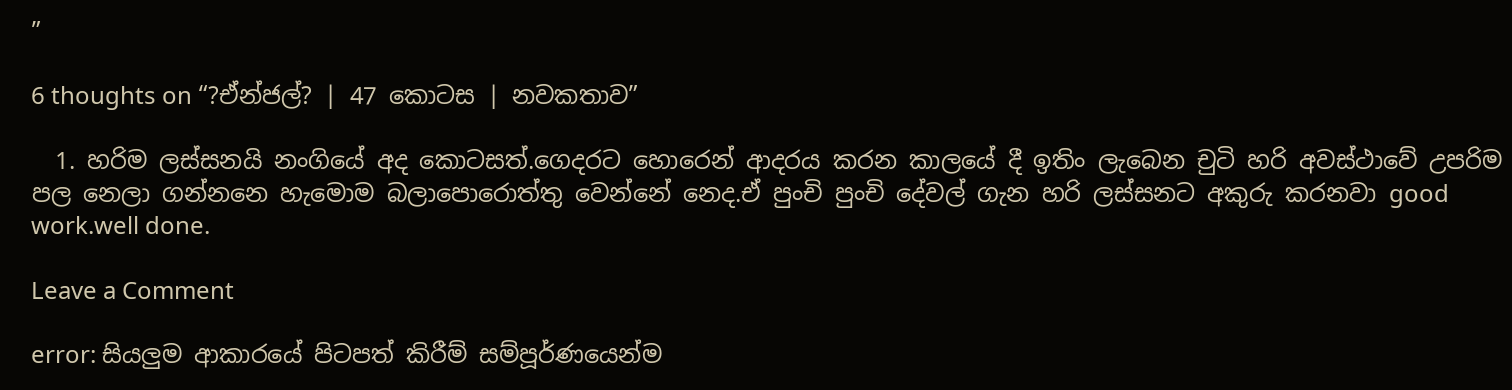”

6 thoughts on “?ඒන්ජල්? | 47 කොටස | නවකතාව”

  1. හරිම ලස්සනයි නංගියේ අද කොටසත්.ගෙදරට හොරෙන් ආදරය කරන කාලයේ දී ඉතිං ලැබෙන චුටි හරි අවස්ථාවේ උපරිම පල නෙලා ගන්නනෙ හැමොම බලාපොරොත්තු වෙන්නේ නෙද.ඒ පුංචි පුංචි දේවල් ගැන හරි ලස්සනට අකුරු කරනවා good work.well done.

Leave a Comment

error: සියලුම ආකාරයේ පිටපත් කිරීම් සම්පූර්ණයෙන්ම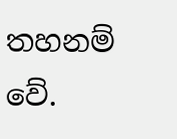තහනම් වේ.